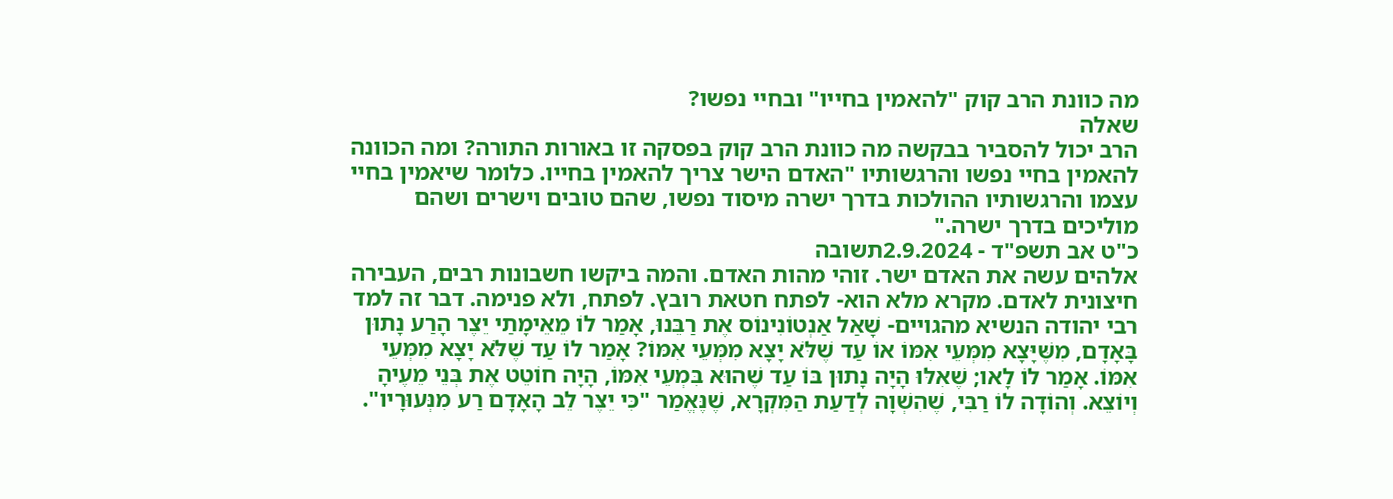מה כוונת הרב קוק "להאמין בחייו" ובחיי נפשו?
שאלה
הרב יכול להסביר בבקשה מה כוונת הרב קוק בפסקה זו באורות התורה? ומה הכוונה להאמין בחיי נפשו והרגשותיו "האדם הישר צריך להאמין בחייו. כלומר שיאמין בחיי עצמו והרגשותיו ההולכות בדרך ישרה מיסוד נפשו, שהם טובים וישרים ושהם מוליכים בדרך ישרה."
כ"ט אב תשפ"ד - 2.9.2024תשובה
אלהים עשה את האדם ישר. זוהי מהות האדם. והמה ביקשו חשבונות רבים, העבירה חיצונית לאדם. מקרא מלא הוא- לפתח חטאת רובץ. לפתח, ולא פנימה. דבר זה למד רבי יהודה הנשיא מהגויים- שָׁאַל אַנְטוֹנִינוֹס אֶת רַבֵּנוּ, אָמַר לוֹ מֵאֵימָתַי יֵצֶר הָרַע נָתוּן בָּאָדָם, מִשֶּׁיָּצָא מִמְּעֵי אִמּוֹ אוֹ עַד שֶׁלֹּא יָצָא מִמְּעֵי אִמּוֹ? אָמַר לוֹ עַד שֶׁלֹּא יָצָא מִמְּעֵי אִמּוֹ. אָמַר לוֹ לָאו; שֶׁאִלּוּ הָיָה נָתוּן בּוֹ עַד שֶׁהוּא בִּמְעֵי אִמּוֹ, הָיָה חוֹטֵט אֶת בְּנֵי מֵעֶיהָ וְיוֹצֵא. וְהוֹדָה לוֹ רַבִּי, שֶׁהִשְׁוָה לְדַעַת הַמִּקְרָא, שֶׁנֶּאֱמַר "כִּי יֵצֶר לֵב הָאָדָם רַע מִנְּעוּרָיו".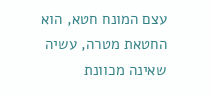עצם המונח חטא, הוא החטאת מטרה, עשיה שאינה מכוונת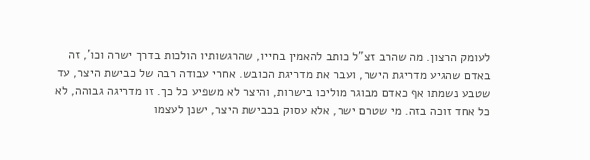לעומק הרצון. מה שהרב זצ"ל כותב להאמין בחייו, שהרגשותיו הולכות בדרך ישרה וכו', זה באדם שהגיע מדריגת הישר, ועבר את מדריגת הכובש. אחרי עבודה רבה של כבישת היצר, עד שטבע נשמתו אף כאדם מבוגר מוליכו בישרות, והיצר לא משפיע כל כך. זו מדריגה גבוהה, לא כל אחד זוכה בזה. מי שטרם ישר, אלא עסוק בכבישת היצר, ישנן לעצמו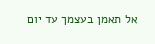אל תאמן בעצמך עד יום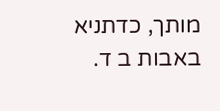מותך, כדתניא באבות ב ד.